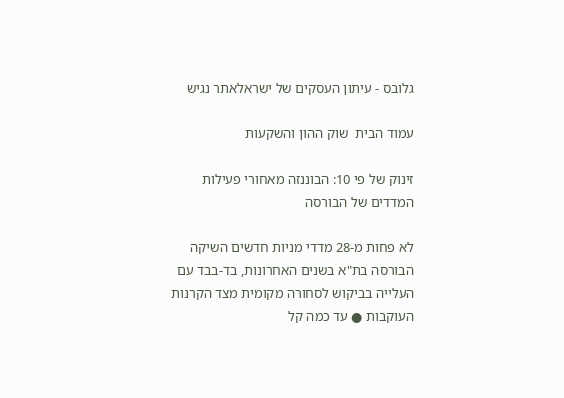גלובס - עיתון העסקים של ישראלאתר נגיש

עמוד הבית  שוק ההון והשקעות

זינוק של פי 10: הבוננזה מאחורי פעילות המדדים של הבורסה

לא פחות מ-28 מדדי מניות חדשים השיקה הבורסה בת"א בשנים האחרונות, בד-בבד עם העלייה בביקוש לסחורה מקומית מצד הקרנות העוקבות ● עד כמה קל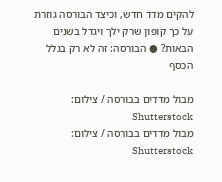להקים מדד חדש, וכיצד הבורסה גוזרת על כך קופון שרק ילך ויגדל בשנים הבאות? ● הבורסה: זה לא רק בגלל הכסף

מבול מדדים בבורסה / צילום: Shutterstock
מבול מדדים בבורסה / צילום: Shutterstock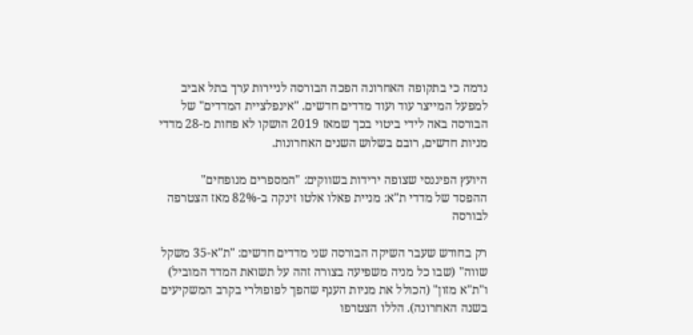נדמה כי בתקופה האחרונה הפכה הבורסה לניירות ערך בתל אביב למפעל המייצר עוד ועוד מדדים חדשים. "אינפלציית המדדים" של הבורסה באה לידי ביטוי בכך שמאז 2019 הושקו לא פחות מ-28 מדדי מניות חדשים, רובם בשלוש השנים האחרונות.

היועץ הפיננסי שצופה ירידות בשווקים: "המספרים מנופחים"
ההפסד של מדדי ת"א: מניית פאלו אלטו זינקה ב-82% מאז הצטרפה לבורסה

רק בחודש שעבר השיקה הבורסה שני מדדים חדשים: "ת"א-35 משקל שווה" (שבו כל מניה משפיעה בצורה זהה על תשואת המדד המוביל) ו"ת"א מזון" (הכולל את מניות הענף שהפך לפופולרי בקרב המשקיעים בשנה האחרונה). הללו הצטרפו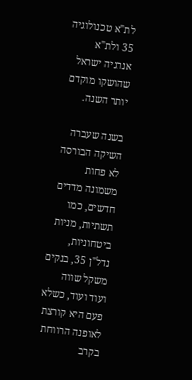לת"א טכנולוגיה 35 ולת"א אנרגיה ישראל שהושקו מוקדם יותר השנה.

בשנה שעברה השיקה הבורסה לא פחות משמונה מדדים חדשים, כמו תשתיות, מניות ביטחוניות, נדל"ן 35, בנקים משקל שווה ועוד ועוד, כשלא פעם היא קורצת לאופנה הרווחת בקרב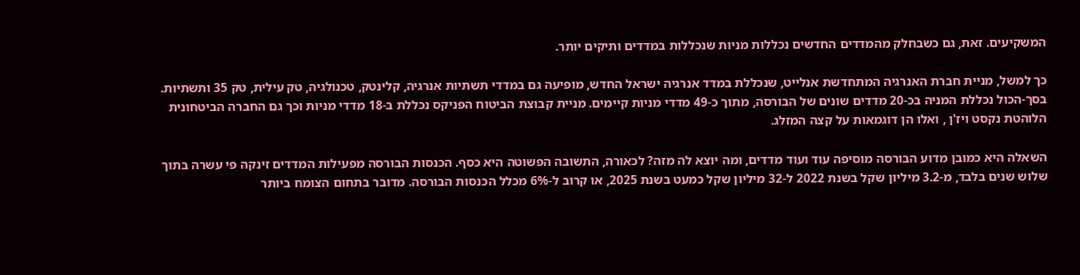המשקיעים. זאת, גם כשבחלק מהמדדים החדשים נכללות מניות שנכללות במדדים ותיקים יותר.

כך למשל, מניית חברת האנרגיה המתחדשת אנלייט, שנכללת במדד אנרגיה ישראל החדש, מופיעה גם במדדי תשתיות אנרגיה, קלינטק, טכנולגיה, טק עילית, טק 35 ותשתיות. בסך-הכול נכללת המניה בכ-20 מדדים שונים של הבורסה, מתוך כ-49 מדדי מניות קיימים. מניית קבוצת הביטוח הפניקס נכללת ב-18 מדדי מניות וכך גם החברה הביטחונית הלוהטת נקסט ויז'ן , ואלו הן דוגמאות על קצה המזלג.

השאלה היא כמובן מדוע הבורסה מוסיפה עוד ועוד מדדים, ומה יוצא לה מזה? לכאורה, התשובה הפשוטה היא כסף. הכנסות הבורסה מפעילות המדדים זינקה פי עשרה בתוך שלוש שנים בלבד, מ-3.2 מיליון שקל בשנת 2022 ל-32 מיליון שקל כמעט בשנת 2025, או קרוב ל-6% מכלל הכנסות הבורסה. מדובר בתחום הצומח ביותר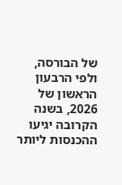של הבורסה, ולפי הרבעון הראשון של 2026, בשנה הקרובה יגיעו ההכנסות ליותר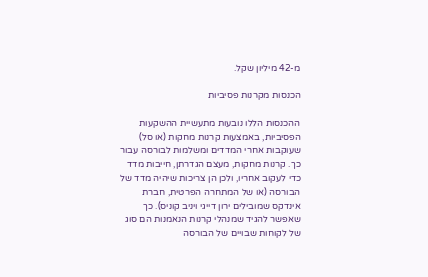מ-42 מיליון שקל.

הכנסות מקרנות פסיביות

ההכנסות הללו נובעות מתעשיית ההשקעות הפסיביות, באמצעות קרנות מחקות (או סל) שעוקבות אחרי המדדים ומשלמות לבורסה עבור כך. קרנות מחקות, מעצם הגדרתן, חייבות מדד כדי לעקוב אחריו, ולכן הן צריכות שיהיה מדד של הבורסה (או של המתחרה הפרטית, חברת אינדקס שמובילים ירון דייגי ויניב קוניס). כך שאפשר להגיד שמנהלי קרנות הנאמנות הם סוג של לקוחות שבויים של הבורסה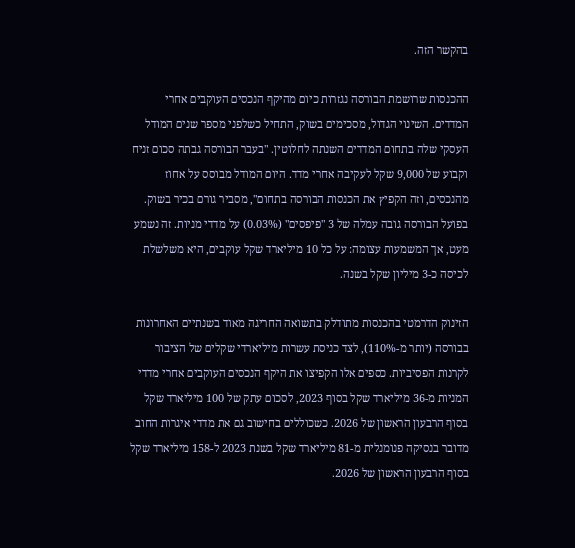בהקשר הזה.

ההכנסות שרושמת הבורסה נגזרות כיום מהיקף הנכסים העוקבים אחרי המדדים. השינוי הגדול, מסכימים בשוק, התחיל כשלפני מספר שנים המודל העסקי שלה בתחום המדדים השנתה לחלוטין. "בעבר הבורסה גבתה סכום זניח וקבוע של 9,000 שקל לעקיבה אחרי מדד. היום המודל מבוסס על אחוז מהנכסים, וזה הקפיץ את הכנסות הבורסה בתחום", מסביר גורם בכיר בשוק. בפועל הבורסה גובה עמלה של 3 "פיפסים" (0.03%) על מדדי מניות. זה נשמע מעט, אך המשמעות עצומה: על כל 10 מיליארד שקל עוקבים, היא משלשלת לכיסה כ-3 מיליון שקל בשנה.

הזינוק הדרמטי בהכנסות מתודלק בתשואה החריגה מאוד בשנתיים האחרונות בבורסה (יותר מ-110%), לצד כניסת עשרות מיליארדי שקלים של הציבור לקרנות הפסיביות. כספים אלו הקפיצו את היקף הנכסים העוקבים אחרי מדדי המניות מ-36 מיליארד שקל בסוף 2023, לסכום עתק של 100 מיליארד שקל בסוף הרבעון הראשון של 2026. כשכוללים בחישוב גם את מדדי איגרות החוב מדובר בנסיקה פנומנלית מ-81 מיליארד שקל בשנת 2023 ל-158 מיליארד שקל בסוף הרבעון הראשון של 2026.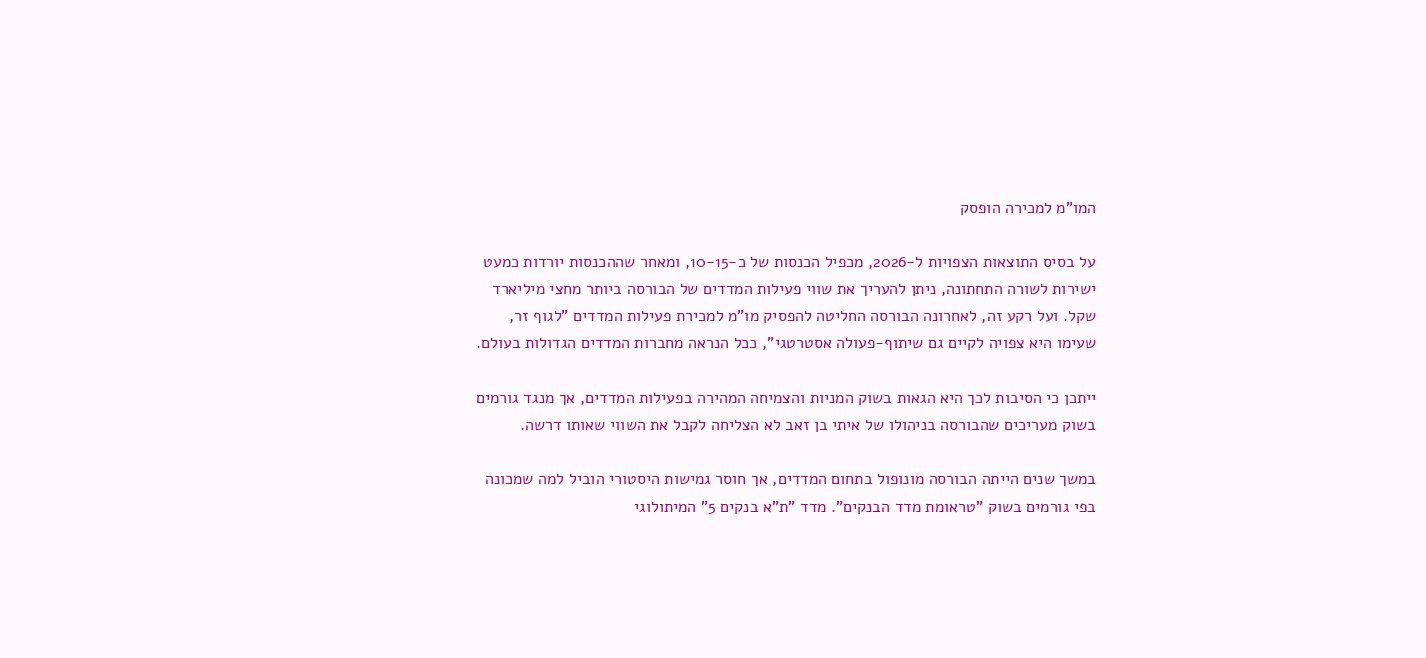המו"מ למכירה הופסק

על בסיס התוצאות הצפויות ל-2026, מכפיל הכנסות של כ-10-15, ומאחר שההכנסות יורדות כמעט ישירות לשורה התחתונה, ניתן להעריך את שווי פעילות המדדים של הבורסה ביותר מחצי מיליארד שקל. ועל רקע זה, לאחרונה הבורסה החליטה להפסיק מו"מ למכירת פעילות המדדים "לגוף זר, שעימו היא צפויה לקיים גם שיתוף-פעולה אסטרטגי", ככל הנראה מחברות המדדים הגדולות בעולם.

ייתכן כי הסיבות לכך היא הגאות בשוק המניות והצמיחה המהירה בפעילות המדדים, אך מנגד גורמים בשוק מעריכים שהבורסה בניהולו של איתי בן זאב לא הצליחה לקבל את השווי שאותו דרשה.

במשך שנים הייתה הבורסה מונופול בתחום המדדים, אך חוסר גמישות היסטורי הוביל למה שמכונה בפי גורמים בשוק "טראומת מדד הבנקים". מדד "ת"א בנקים 5" המיתולוגי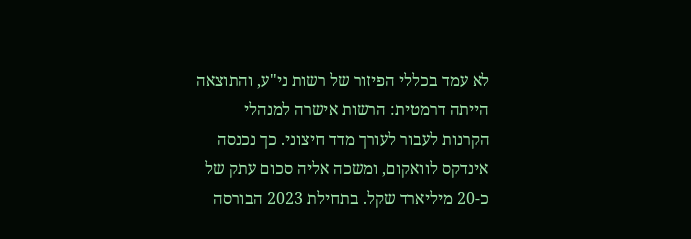לא עמד בכללי הפיזור של רשות ני"ע, והתוצאה הייתה דרמטית: הרשות אישרה למנהלי הקרנות לעבור לעורך מדד חיצוני. כך נכנסה אינדקס לוואקום, ומשכה אליה סכום עתק של כ-20 מיליארד שקל. בתחילת 2023 הבורסה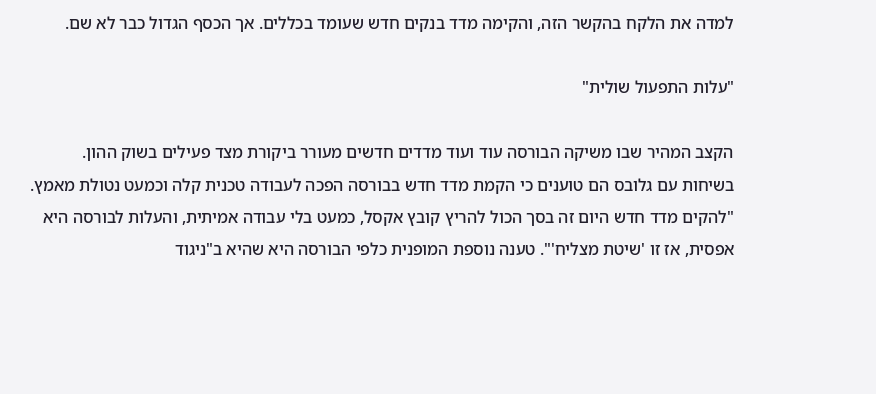למדה את הלקח בהקשר הזה, והקימה מדד בנקים חדש שעומד בכללים. אך הכסף הגדול כבר לא שם.

"עלות התפעול שולית"

הקצב המהיר שבו משיקה הבורסה עוד ועוד מדדים חדשים מעורר ביקורת מצד פעילים בשוק ההון. בשיחות עם גלובס הם טוענים כי הקמת מדד חדש בבורסה הפכה לעבודה טכנית קלה וכמעט נטולת מאמץ. "להקים מדד חדש היום זה בסך הכול להריץ קובץ אקסל, כמעט בלי עבודה אמיתית, והעלות לבורסה היא אפסית, אז זו 'שיטת מצליח'". טענה נוספת המופנית כלפי הבורסה היא שהיא ב"ניגוד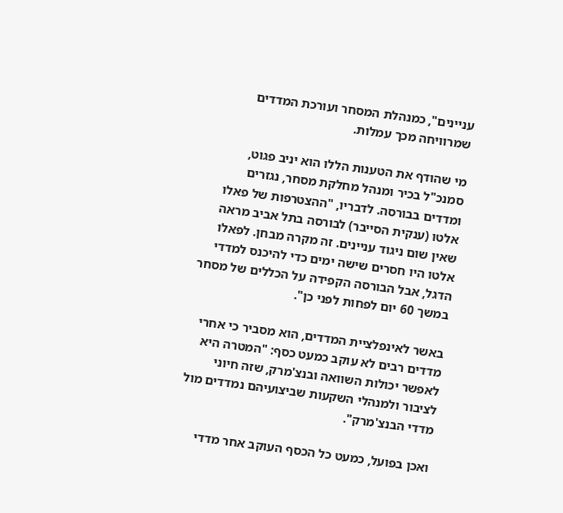עניינים", כמנהלת המסחר ועורכת המדדים שמרוויחה מכך עמלות.

מי שהודף את הטענות הללו הוא יניב פגוט, סמנכ"ל בכיר ומנהל מחלקת מסחר, נגזרים ומדדים בבורסה. לדבריו, "ההצטרפות של פאלו אלטו (ענקית הסייבר) לבורסה בתל אביב מראה שאין שום ניגוד עניינים. זה מקרה מבחן. לפאלו אלטו היו חסרים שישה ימים כדי להיכנס למדדי הדגל, אבל הבורסה הקפידה על הכללים של מסחר במשך 60 יום לפחות לפני כן".

באשר לאינפלציית המדדים, הוא מסביר כי אחרי מדדים רבים לא עוקב כמעט כסף: "המטרה היא לאפשר יכולות השוואה ובנצ'מרק, שזה חיוני לציבור ולמנהלי השקעות שביצועיהם נמדדים מול מדדי הבנצ'מרק".

ואכן בפועל, כמעט כל הכסף העוקב אחר מדדי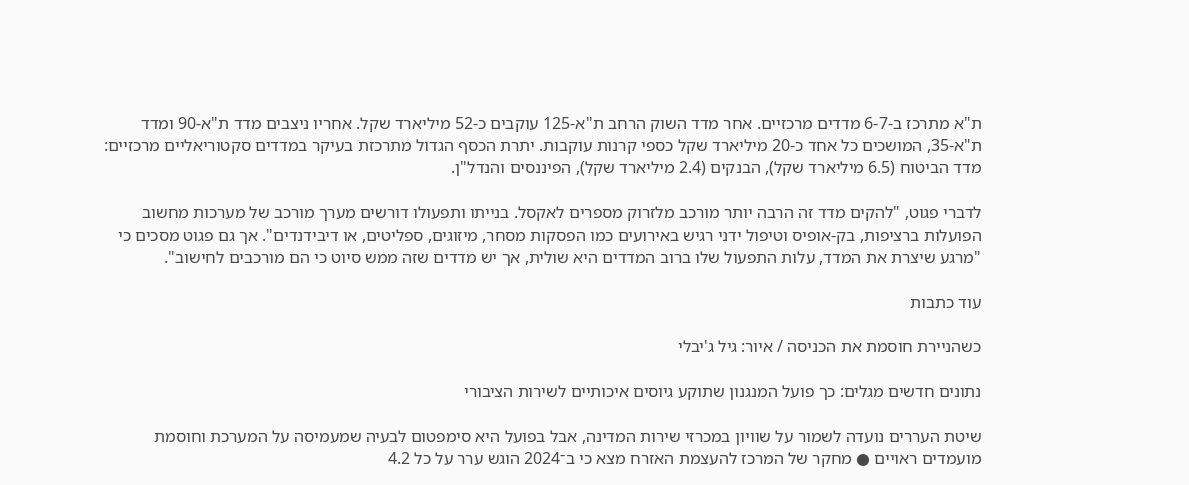ת"א מתרכז ב-6-7 מדדים מרכזיים. אחר מדד השוק הרחב ת"א-125 עוקבים כ-52 מיליארד שקל. אחריו ניצבים מדד ת"א-90 ומדד ת"א-35, המושכים כל אחד כ-20 מיליארד שקל כספי קרנות עוקבות. יתרת הכסף הגדול מתרכזת בעיקר במדדים סקטוריאליים מרכזיים: מדד הביטוח (6.5 מיליארד שקל), הבנקים (2.4 מיליארד שקל), הפיננסים והנדל"ן.

לדברי פגוט, "להקים מדד זה הרבה יותר מורכב מלזרוק מספרים לאקסל. בנייתו ותפעולו דורשים מערך מורכב של מערכות מחשוב הפועלות ברציפות, בק-אופיס וטיפול ידני רגיש באירועים כמו הפסקות מסחר, מיזוגים, ספליטים, או דיבידנדים". אך גם פגוט מסכים כי "מרגע שיצרת את המדד, עלות התפעול שלו ברוב המדדים היא שולית, אך יש מדדים שזה ממש סיוט כי הם מורכבים לחישוב".

עוד כתבות

כשהניירת חוסמת את הכניסה / איור: גיל ג'יבלי

נתונים חדשים מגלים: כך פועל המנגנון שתוקע גיוסים איכותיים לשירות הציבורי

שיטת העררים נועדה לשמור על שוויון במכרזי שירות המדינה, אבל בפועל היא סימפטום לבעיה שמעמיסה על המערכת וחוסמת מועמדים ראויים ● מחקר של המרכז להעצמת האזרח מצא כי ב־2024 הוגש ערר על כל 4.2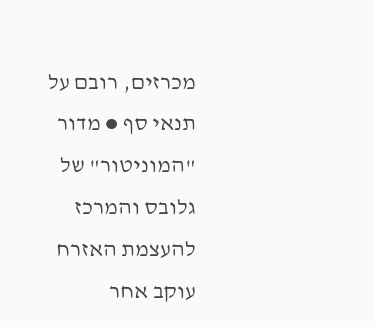מכרזים, רובם על תנאי סף ● מדור "המוניטור" של גלובס והמרכז להעצמת האזרח עוקב אחר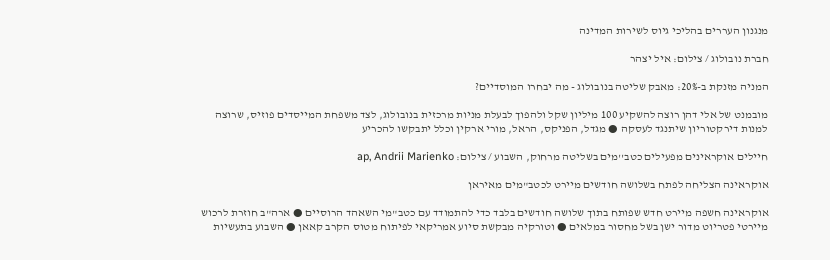מנגנון העררים בהליכי גיוס לשירות המדינה

חברת נובולוג / צילום: איל יצהר

המניה מזנקת ב-20%: מאבק שליטה בנובולוג - מה יבחרו המוסדיים?

מובמנט של אלי דהן רוצה להשקיע 100 מיליון שקל ולהפוך לבעלת מניות מרכזית בנובולוג, לצד משפחת המייסדים פוזיס, שרוצה למנות דירקטוריון שיתנגד לעסקה ● מגדל, הפניקס, הראל, מורי ארקין וכלל יתבקשו להכריע

חיילים אוקראינים מפעילים כטב''מים בשליטה מרחוק, השבוע / צילום: ap, Andrii Marienko

אוקראינה הצליחה לפתח בשלושה חודשים מיירט לכטב"מים מאיראן

אוקראינה חשפה מיירט חדש שפותח בתוך שלושה חודשים בלבד כדי להתמודד עם כטב"מי השאהד הרוסיים ● ארה"ב חוזרת לרכוש מיירטי פטריוט מדור ישן בשל מחסור במלאים ● וטורקיה מבקשת סיוע אמריקאי לפיתוח מטוס הקרב קאאן ● השבוע בתעשיות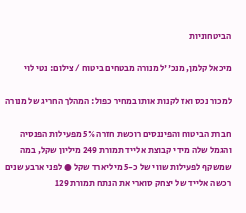הביטחוניות

מיכאל קלמן, מנכ''ל מנורה מבטחים ביטוח / צילום: נטי לוי

למכור נכס ואז לקנות אותו במחיר כפול: המהלך החריג של מנורה

חברת הביטוח והפיננסים רוכשת חזרה 5% מפעילות הפנסיה והגמל שלה מידי קבוצת אלייד תמורת 249 מיליון שקל, במה שמשקף לפעילות שווי של כ-5 מיליארד שקל ● לפני ארבע שנים רכשה אלייד של יצחק סוארי את הנתח תמורת 129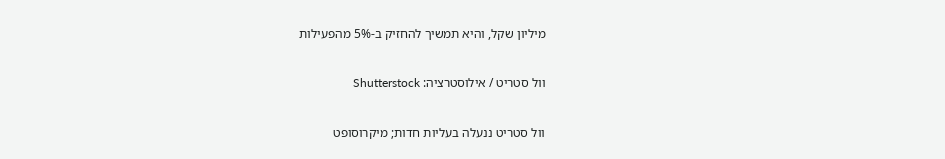מיליון שקל, והיא תמשיך להחזיק ב-5% מהפעילות

וול סטריט / אילוסטרציה: Shutterstock

וול סטריט ננעלה בעליות חדות; מיקרוסופט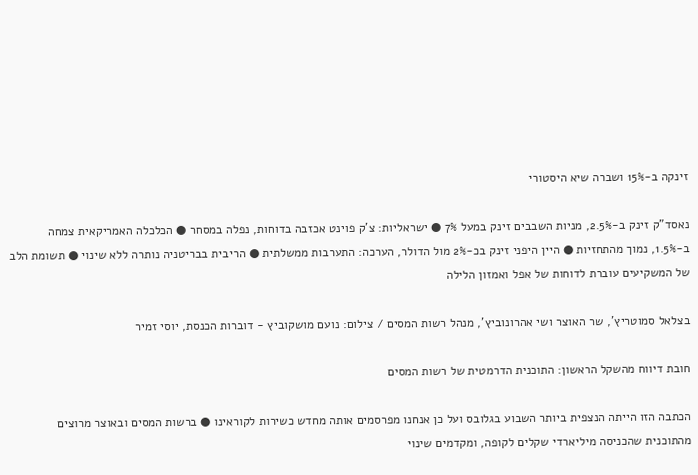זינקה ב-15% ושברה שיא היסטורי

נאסד"ק זינק ב-2.5%, מניות השבבים זינק במעל 7% ● ישראליות: צ'ק פוינט אכזבה בדוחות, נפלה במסחר ● הכלכלה האמריקאית צמחה ב-1.5%, נמוך מהתחזיות ● היין היפני זינק בכ-2% מול הדולר, הערכה: התערבות ממשלתית ● הריבית בבריטניה נותרה ללא שינוי ● תשומת הלב של המשקיעים עוברת לדוחות של אפל ואמזון הלילה

בצלאל סמוטריץ', שר האוצר ושי אהרונוביץ', מנהל רשות המסים / צילום: נועם מושקוביץ - דוברות הכנסת, יוסי זמיר

חובת דיווח מהשקל הראשון: התוכנית הדרמטית של רשות המסים

הכתבה הזו הייתה הנצפית ביותר השבוע בגלובס ועל כן אנחנו מפרסמים אותה מחדש כשירות לקוראינו ● ברשות המסים ובאוצר מרוצים מהתוכנית שהכניסה מיליארדי שקלים לקופה, ומקדמים שינוי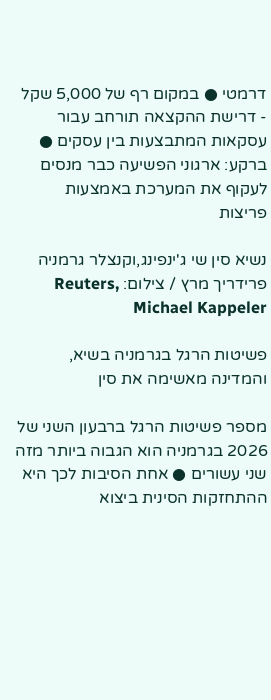דרמטי ● במקום רף של 5,000 שקל - דרישת ההקצאה תורחב עבור עסקאות המתבצעות בין עסקים ● ברקע: ארגוני הפשיעה כבר מנסים לעקוף את המערכת באמצעות פריצות

נשיא סין שי ג'ינפינג,וקנצלר גרמניה פרידריך מרץ / צילום: Reuters, Michael Kappeler

פשיטות הרגל בגרמניה בשיא, והמדינה מאשימה את סין

מספר פשיטות הרגל ברבעון השני של 2026 בגרמניה הוא הגבוה ביותר מזה שני עשורים ● אחת הסיבות לכך היא ההתחזקות הסינית ביצוא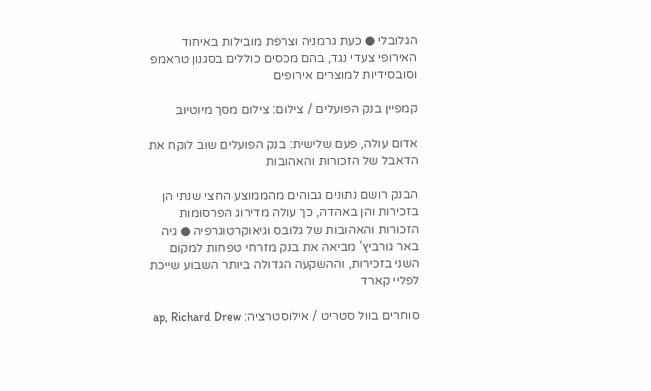הגלובלי ● כעת גרמניה וצרפת מובילות באיחוד האירופי צעדי נגד, בהם מכסים כוללים בסגנון טראמפ וסובסידיות למוצרים אירופים

קמפיין בנק הפועלים / צילום: צילום מסך מיוטיוב

אדום עולה, פעם שלישית: בנק הפועלים שוב לוקח את הדאבל של הזכורות והאהובות

הבנק רושם נתונים גבוהים מהממוצע החצי שנתי הן בזכירות והן באהדה, כך עולה מדירוג הפרסומות הזכורות והאהובות של גלובס וגיאוקרטוגרפיה ● גיה באר גורביץ' מביאה את בנק מזרחי טפחות למקום השני בזכירות, וההשקעה הגדולה ביותר השבוע שייכת לפליי קארד

סוחרים בוול סטריט / אילוסטרציה: ap, Richard Drew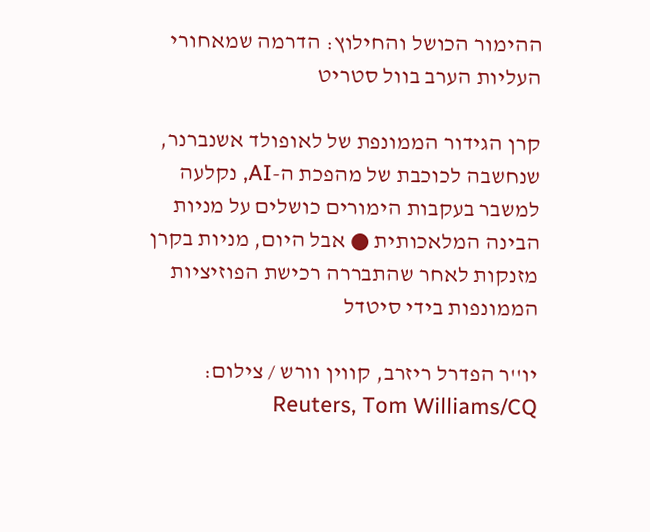ההימור הכושל והחילוץ: הדרמה שמאחורי העליות הערב בוול סטריט

קרן הגידור הממונפת של לאופולד אשנברנר, שנחשבה לכוכבת של מהפכת ה-AI, נקלעה למשבר בעקבות הימורים כושלים על מניות הבינה המלאכותית ● אבל היום, מניות בקרן מזנקות לאחר שהתבררה רכישת הפוזיציות הממונפות בידי סיטדל

יו''ר הפדרל ריזרב, קווין וורש / צילום: Reuters, Tom Williams/CQ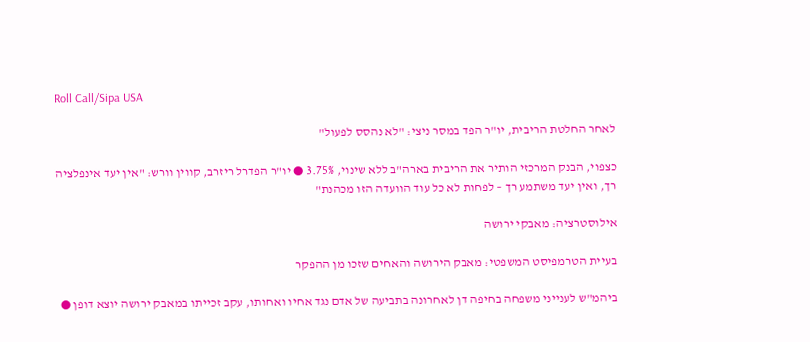Roll Call/Sipa USA

לאחר החלטת הריבית, יו"ר הפד במסר ניצי: "לא נהסס לפעול"

כצפוי, הבנק המרכזי הותיר את הריבית בארה"ב ללא שינוי, 3.75% ● יו"ר הפדרל ריזרב, קווין וורש: "אין יעד אינפלציה רך, ואין יעד משתמע רך – לפחות לא כל עוד הוועדה הזו מכהנת"

אילוסטרציה: מאבקי ירושה

בעיית הטרמפיסט המשפטי: מאבק הירושה והאחים שזכו מן ההפקר

ביהמ"ש לענייני משפחה בחיפה דן לאחרונה בתביעה של אדם נגד אחיו ואחותו, עקב זכייתו במאבק ירושה יוצא דופן ●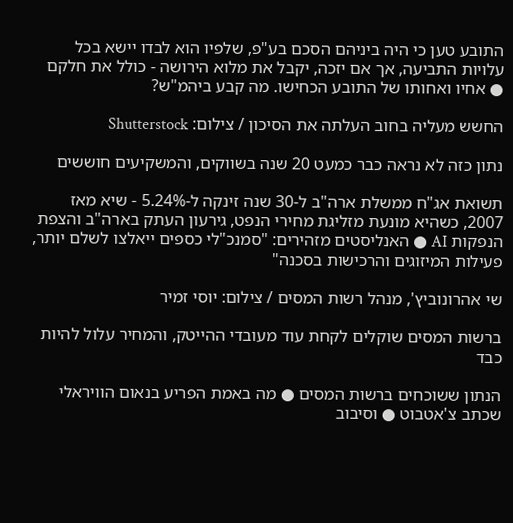התובע טען כי היה ביניהם הסכם בע"פ, שלפיו הוא לבדו יישא בכל עלויות התביעה, אך אם יזכה, יקבל את מלוא הירושה - כולל את חלקם ● אחיו ואחותו של התובע הכחישו. מה קבע ביהמ"ש?

החשש מעליה בחוב העלתה את הסיכון / צילום: Shutterstock

נתון כזה לא נראה כבר כמעט 20 שנה בשווקים, והמשקיעים חוששים

תשואת אג"ח ממשלת ארה"ב ל-30 שנה זינקה ל-5.24% - שיא מאז 2007, כשהיא מונעת מזליגת מחירי הנפט, גירעון העתק בארה"ב והצפת הנפקות AI ● האנליסטים מזהירים: "סמנכ"לי כספים ייאלצו לשלם יותר, פעילות המיזוגים והרכישות בסכנה"

שי אהרונוביץ', מנהל רשות המסים / צילום: יוסי זמיר

ברשות המסים שוקלים לקחת עוד מעובדי ההייטק, והמחיר עלול להיות כבד

הנתון ששוכחים ברשות המסים ● מה באמת הפריע בנאום הוויראלי שכתב צ'אטבוט ● וסיבוב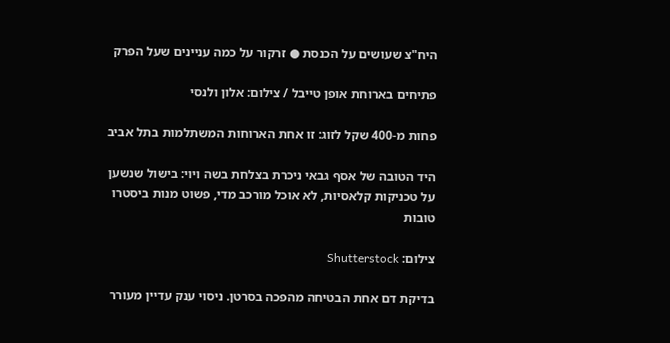היח"צ שעושים על הכנסת ● זרקור על כמה עניינים שעל הפרק

פתיחים בארוחת אופן טייבל / צילום: אלון ולנסי

פחות מ-400 שקל לזוג: זו אחת הארוחות המשתלמות בתל אביב

היד הטובה של אסף גבאי ניכרת בצלחת בשה ויוי: בישול שנשען על טכניקות קלאסיות, לא אוכל מורכב מדי, פשוט מנות ביסטרו טובות

צילום: Shutterstock

בדיקת דם אחת הבטיחה מהפכה בסרטן. ניסוי ענק עדיין מעורר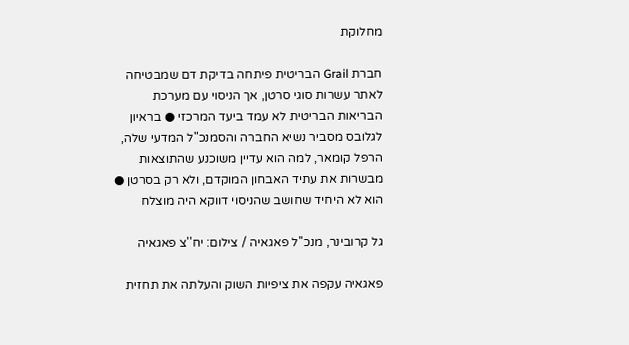מחלוקת

חברת Grail הבריטית פיתחה בדיקת דם שמבטיחה לאתר עשרות סוגי סרטן, אך הניסוי עם מערכת הבריאות הבריטית לא עמד ביעד המרכזי ● בראיון לגלובס מסביר נשיא החברה והסמנכ"ל המדעי שלה, הרפל קומאר, למה הוא עדיין משוכנע שהתוצאות מבשרות את עתיד האבחון המוקדם, ולא רק בסרטן ● הוא לא היחיד שחושב שהניסוי דווקא היה מוצלח

גל קרובינר, מנכ''ל פאגאיה / צילום: יח''צ פאגאיה

פאגאיה עקפה את ציפיות השוק והעלתה את תחזית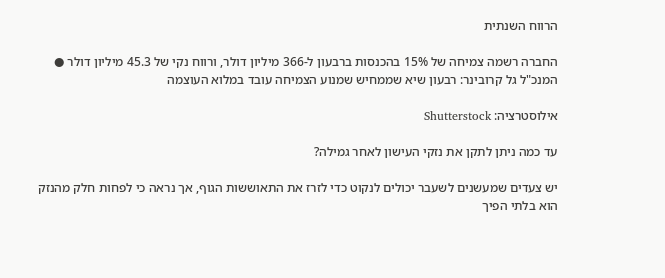הרווח השנתית

החברה רשמה צמיחה של 15% בהכנסות ברבעון ל-366 מיליון דולר, ורווח נקי של 45.3 מיליון דולר ● המנכ"ל גל קרובינר: רבעון שיא שממחיש שמנוע הצמיחה עובד במלוא העוצמה

אילוסטרציה: Shutterstock

עד כמה ניתן לתקן את נזקי העישון לאחר גמילה?

יש צעדים שמעשנים לשעבר יכולים לנקוט כדי לזרז את התאוששות הגוף, אך נראה כי לפחות חלק מהנזק הוא בלתי הפיך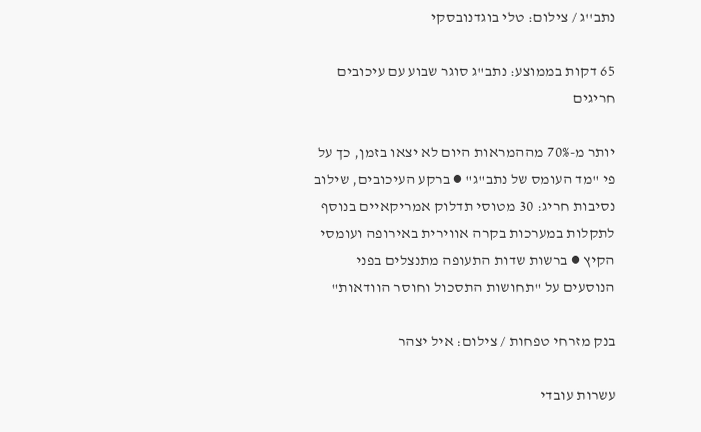נתב''ג / צילום: טלי בוגדנובסקי

65 דקות בממוצע: נתב"ג סוגר שבוע עם עיכובים חריגים

יותר מ-70% מההמראות היום לא יצאו בזמן, כך על פי "מד העומס של נתב"ג" ● ברקע העיכובים, שילוב נסיבות חריג: 30 מטוסי תדלוק אמריקאיים בנוסף לתקלות במערכות בקרה אווירית באירופה ועומסי הקיץ ● ברשות שדות התעופה מתנצלים בפני הנוסעים על "תחושות התסכול וחוסר הוודאות"

בנק מזרחי טפחות / צילום: איל יצהר

עשרות עובדי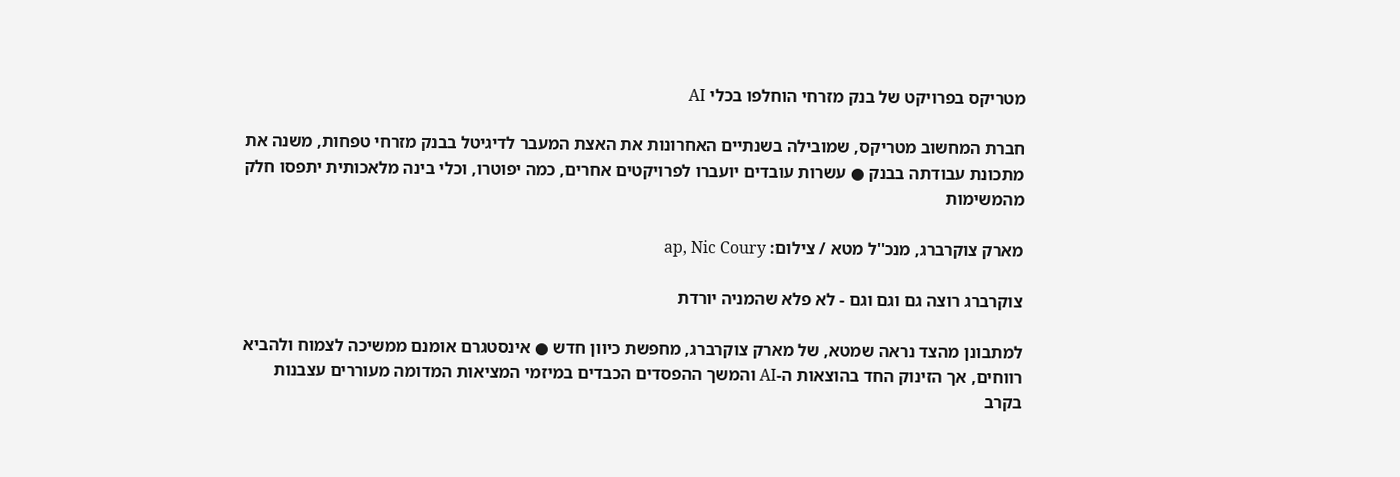מטריקס בפרויקט של בנק מזרחי הוחלפו בכלי AI

חברת המחשוב מטריקס, שמובילה בשנתיים האחרונות את האצת המעבר לדיגיטל בבנק מזרחי טפחות, משנה את מתכונת עבודתה בבנק ● עשרות עובדים יועברו לפרויקטים אחרים, כמה יפוטרו, וכלי בינה מלאכותית יתפסו חלק מהמשימות

מארק צוקרברג, מנכ''ל מטא / צילום: ap, Nic Coury

צוקרברג רוצה גם וגם וגם - לא פלא שהמניה יורדת

למתבונן מהצד נראה שמטא, של מארק צוקרברג, מחפשת כיוון חדש ● אינסטגרם אומנם ממשיכה לצמוח ולהביא רווחים, אך הזינוק החד בהוצאות ה-AI והמשך ההפסדים הכבדים במיזמי המציאות המדומה מעוררים עצבנות בקרב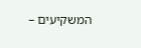המשקיעים –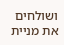ושולחים את מניית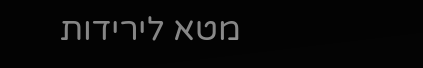מטא לירידות